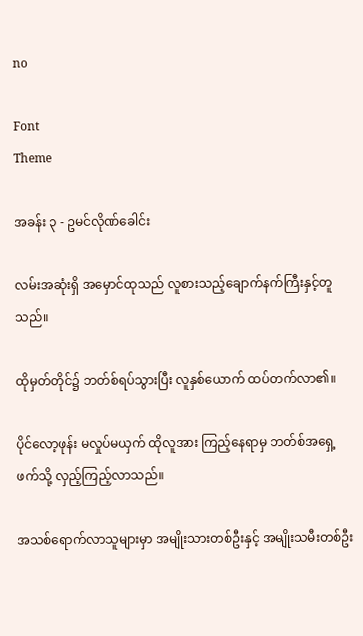no

Font
Theme

အခန်း ၃ - ဥမင်လိုဏ်ခေါင်း

လမ်းအဆုံးရှိ အမှောင်ထုသည် လူစားသည့်ချောက်နက်ကြီးနှင့်တူသည်။

ထိုမှတ်တိုင်၌ ဘတ်စ်ရပ်သွားပြီး လူနှစ်ယောက် ထပ်တက်လာ၏။

ပိုင်လော့ဖုန်း မလှုပ်မယှက် ထိုလူအား ကြည့်နေရာမှ ဘတ်စ်အရှေ့ဖက်သို့ လှည့်ကြည့်လာသည်။

အသစ်ရောက်လာသူများမှာ အမျိုးသားတစ်ဦးနှင့် အမျိုးသမီးတစ်ဦး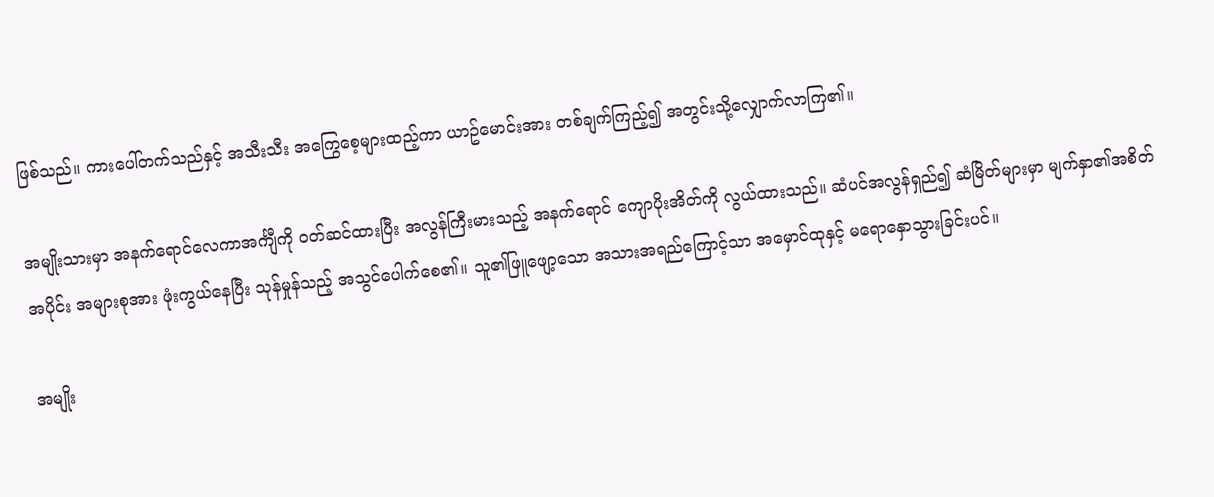ဖြစ်သည်။ ကားပေါ်တက်သည်နှင့် အသီးသီး အကြွေစေ့များထည့်ကာ ယာဥ်မောင်းအား တစ်ချက်ကြည့်၍ အတွင်းသို့လျှောက်လာကြ၏။

အမျိုးသားမှာ အနက်ရောင်လေကာအင်္ကျီကို ဝတ်ဆင်ထားပြီး အလွန်ကြီးမားသည့် အနက်ရောင် ကျောပိုးအိတ်ကို လွယ်ထားသည်။ ဆံပင်အလွန်ရှည်၍ ဆံမြိတ်များမှာ မျက်နှာ၏အစိတ်အပိုင်း အများစုအား ဖုံးကွယ်နေပြီး သုန်မှုန်သည့် အသွင်ပေါက်စေ၏။ သူ၏ဖြူဖျော့သော အသားအရည်ကြောင့်သာ အမှောင်ထုနှင့် မရောနှောသွားခြင်းပင်။

အမျိုး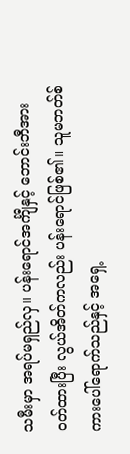သမီးမှာ အရပ်မရှည်လှ။ ပန်းရောင်အင်္ကျီနှင့် ဘောင်းဘီအား ဝတ်ထားပြီး လွယ်အိတ်ကလည်း ပန်းရောင်ဖြစ်၏။ သူမဘတ်စ်ကားပေါ်ရောက်သည်နှင့် အရှေ့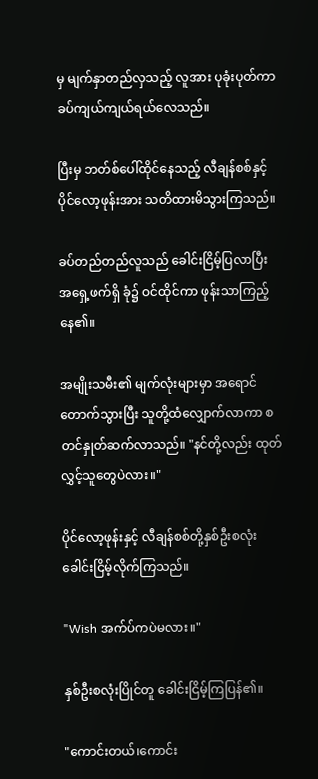မှ မျက်နှာတည်လှသည့် လူအား ပုခုံးပုတ်ကာ ခပ်ကျယ်ကျယ်ရယ်လေသည်။

ပြီးမှ ဘတ်စ်ပေါ်ထိုင်နေသည့် လီချန်စစ်နှင့် ပိုင်လော့ဖုန်းအား သတိထားမိသွားကြသည်။

ခပ်တည်တည်လူသည် ခေါင်းငြိမ့်ပြလာပြီး အရှေ့ဖက်ရှိ ခုံ၌ ဝင်ထိုင်ကာ ဖုန်းသာကြည့်နေ၏။

အမျိုးသမီး၏ မျက်လုံးများမှာ အရောင်တောက်သွားပြီး သူတို့ထံလျှောက်လာကာ စတင်နှုတ်ဆက်လာသည်။ "နင်တို့လည်း ထုတ်လွှင့်သူတွေပဲလား။"

ပိုင်လော့ဖုန်းနှင့် လီချန်စစ်တို့နှစ်ဦးစလုံး ခေါင်းငြိမ့်လိုက်ကြသည်။

"Wish အက်ပ်ကပဲမလား။"

နှစ်ဦးစလုံးပြိုင်တူ ခေါင်းငြိမ့်ကြပြန်၏။

"ကောင်းတယ်၊ကောင်း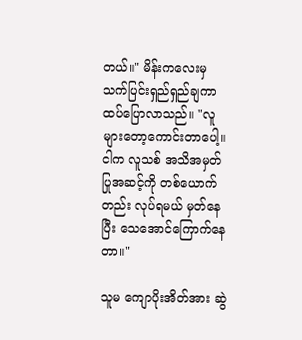တယ်။" မိန်းကလေးမှ သက်ပြင်းရှည်ရှည်ချကာ ထပ်ပြောလာသည်။ "လူများတော့ကောင်းတာပေါ့။ ငါက လူသစ် အသိအမှတ်ပြုအဆင့်ကို တစ်ယောက်တည်း လုပ်ရမယ် မှတ်နေပြီး သေအောင်ကြောက်နေတာ။"

သူမ ကျောပိုးအိတ်အား ဆွဲ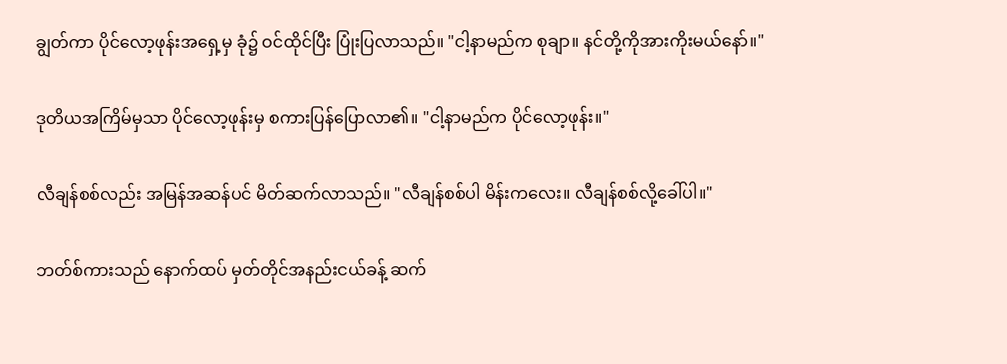ချွတ်ကာ ပိုင်လော့ဖုန်းအရှေ့မှ ခုံ၌ ဝင်ထိုင်ပြီး ပြုံးပြလာသည်။ "ငါ့နာမည်က စုချာ။ နင်တို့ကိုအားကိုးမယ်နော်။"

ဒုတိယအကြိမ်မှသာ ပိုင်လော့ဖုန်းမှ စကားပြန်ပြောလာ၏။ "ငါ့နာမည်က ပိုင်လော့ဖုန်း။"

လီချန်စစ်လည်း အမြန်အဆန်ပင် မိတ်ဆက်လာသည်။ "လီချန်စစ်ပါ မိန်းကလေး။ လီချန်စစ်လို့ခေါ်ပါ။"

ဘတ်စ်ကားသည် နောက်ထပ် မှတ်တိုင်အနည်းငယ်ခန့် ဆက်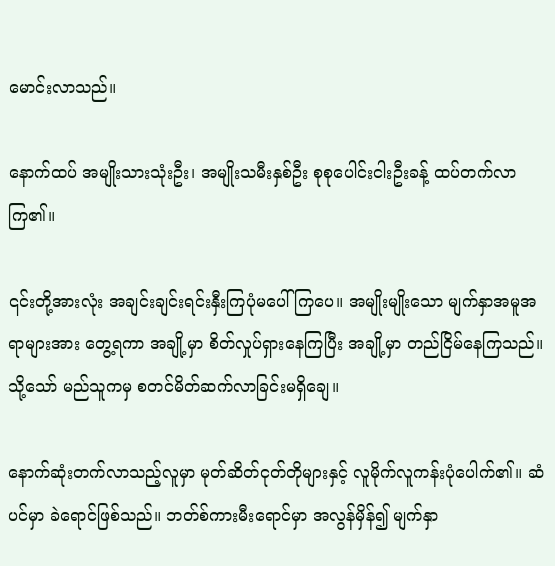မောင်းလာသည်။

နောက်ထပ် အမျိုးသားသုံးဦး၊ အမျိုးသမီးနှစ်ဦး စုစုပေါင်းငါးဦးခန့် ထပ်တက်လာကြ၏။

၎င်းတို့အားလုံး အချင်းချင်းရင်းနှီးကြပုံမပေါ်ကြပေ။ အမျိုးမျိုးသော မျက်နှာအမူအရာများအား တွေ့ရကာ အချို့မှာ စိတ်လှုပ်ရှားနေကြပြီး အချို့မှာ တည်ငြိမ်နေကြသည်။ သို့သော် မည်သူကမှ စတင်မိတ်ဆက်လာခြင်းမရှိချေ။

နောက်ဆုံးတက်လာသည့်လူမှာ မုတ်ဆိတ်ငုတ်တိုများနှင့် လူမိုက်လူကန်းပုံပေါက်၏။ ဆံပင်မှာ ခဲရောင်ဖြစ်သည်။ ဘတ်စ်ကားမီးရောင်မှာ အလွန်မှိန်၍ မျက်နှာ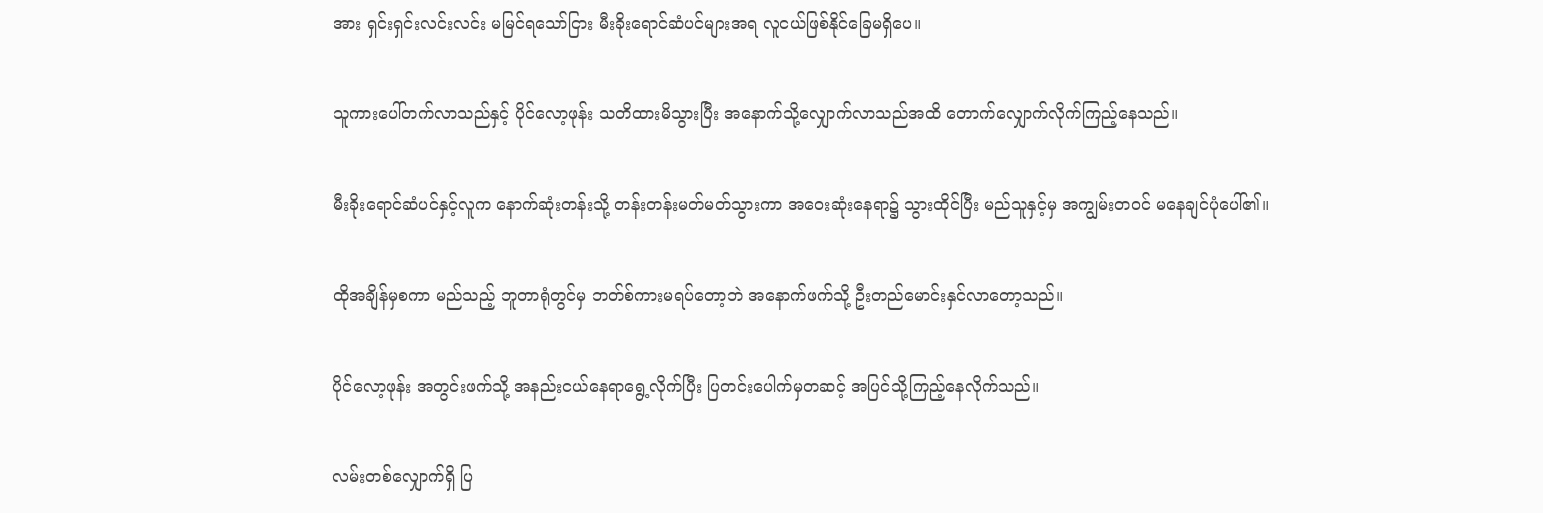အား ရှင်းရှင်းလင်းလင်း မမြင်ရသော်ငြား မီးခိုးရောင်ဆံပင်များအရ လူငယ်ဖြစ်နိုင်ခြေမရှိပေ။

သူကားပေါ်တက်လာသည်နှင့် ပိုင်လော့ဖုန်း သတိထားမိသွားပြီး အနောက်သို့လျှောက်လာသည်အထိ တောက်လျှောက်လိုက်ကြည့်နေသည်။

မီးခိုးရောင်ဆံပင်နှင့်လူက နောက်ဆုံးတန်းသို့ တန်းတန်းမတ်မတ်သွားကာ အဝေးဆုံးနေရာ၌ သွားထိုင်ပြီး မည်သူနှင့်မှ အကျွမ်းတဝင် မနေချင်ပုံပေါ်၏။

ထိုအချိန်မှစကာ မည်သည့် ဘူတာရုံတွင်မှ ဘတ်စ်ကားမရပ်တော့ဘဲ အနောက်ဖက်သို့ ဦးတည်မောင်းနှင်လာတော့သည်။

ပိုင်လော့ဖုန်း အတွင်းဖက်သို့ အနည်းငယ်နေရာရွေ့လိုက်ပြီး ပြတင်းပေါက်မှတဆင့် အပြင်သို့ကြည့်နေလိုက်သည်။

လမ်းတစ်လျှောက်ရှိ ပြ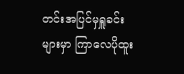တင်းအပြင်မှရှူခင်းများမှာ ကြာလေပိုထူး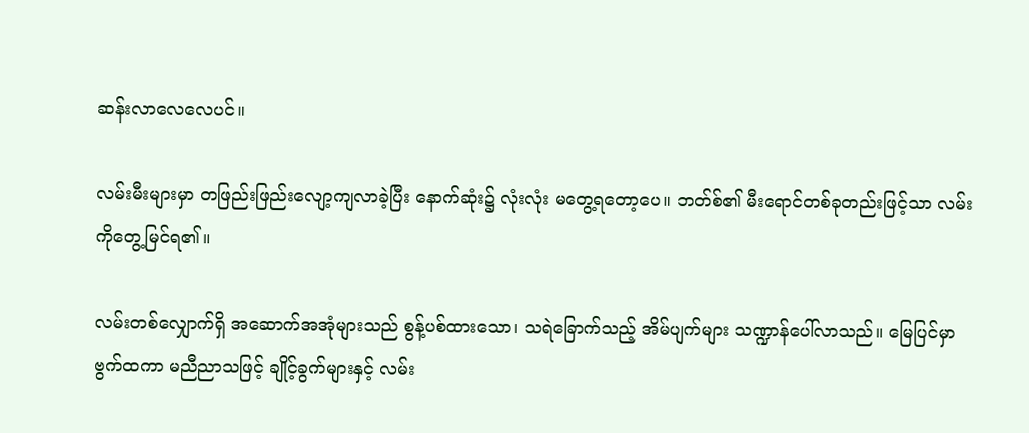ဆန်းလာလေလေပင်။

လမ်းမီးများမှာ တဖြည်းဖြည်းလျော့ကျလာခဲ့ပြီး နောက်ဆုံး၌ လုံးလုံး မတွေ့ရတော့ပေ။ ဘတ်စ်၏ မီးရောင်တစ်ခုတည်းဖြင့်သာ လမ်းကိုတွေ့မြင်ရ၏။

လမ်းတစ်လျှောက်ရှိ အဆောက်အအုံများသည် စွန့်ပစ်ထားသော၊ သရဲခြောက်သည့် အိမ်ပျက်များ သဏ္ဍာန်ပေါ်လာသည်။ မြေပြင်မှာ ဗွက်ထကာ မညီညာသဖြင့် ချိုင့်ခွက်များနှင့် လမ်း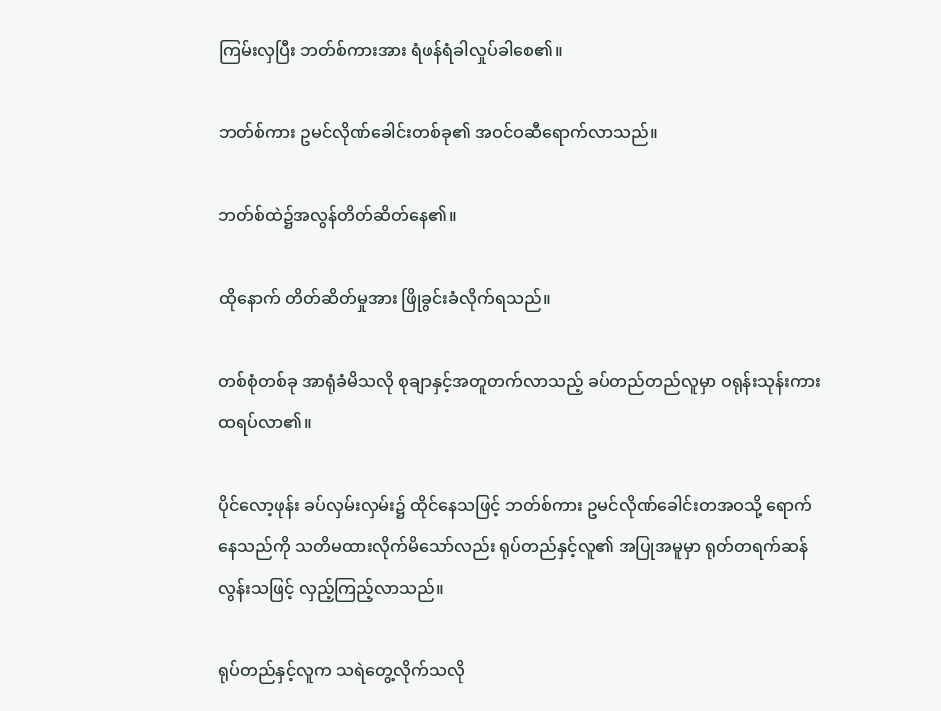ကြမ်းလှပြီး ဘတ်စ်ကားအား ရံဖန်ရံခါလှုပ်ခါစေ၏။

ဘတ်စ်ကား ဥမင်လိုဏ်ခေါင်းတစ်ခု၏ အဝင်ဝဆီရောက်လာသည်။

ဘတ်စ်ထဲ၌အလွန်တိတ်ဆိတ်နေ၏။

ထိုနောက် တိတ်ဆိတ်မှုအား ဖြိုခွင်းခံလိုက်ရသည်။

တစ်စုံတစ်ခု အာရုံခံမိသလို စုချာနှင့်အတူတက်လာသည့် ခပ်တည်တည်လူမှာ ဝရုန်းသုန်းကားထရပ်လာ၏။

ပိုင်လော့ဖုန်း ခပ်လှမ်းလှမ်း၌ ထိုင်နေသဖြင့် ဘတ်စ်ကား ဥမင်လိုဏ်ခေါင်းတအဝသို့ ရောက်နေသည်ကို သတိမထားလိုက်မိသော်လည်း ရုပ်တည်နှင့်လူ၏ အပြုအမူမှာ ရုတ်တရက်ဆန်လွန်းသဖြင့် လှည့်ကြည့်လာသည်။

ရုပ်တည်နှင့်လူက သရဲတွေ့လိုက်သလို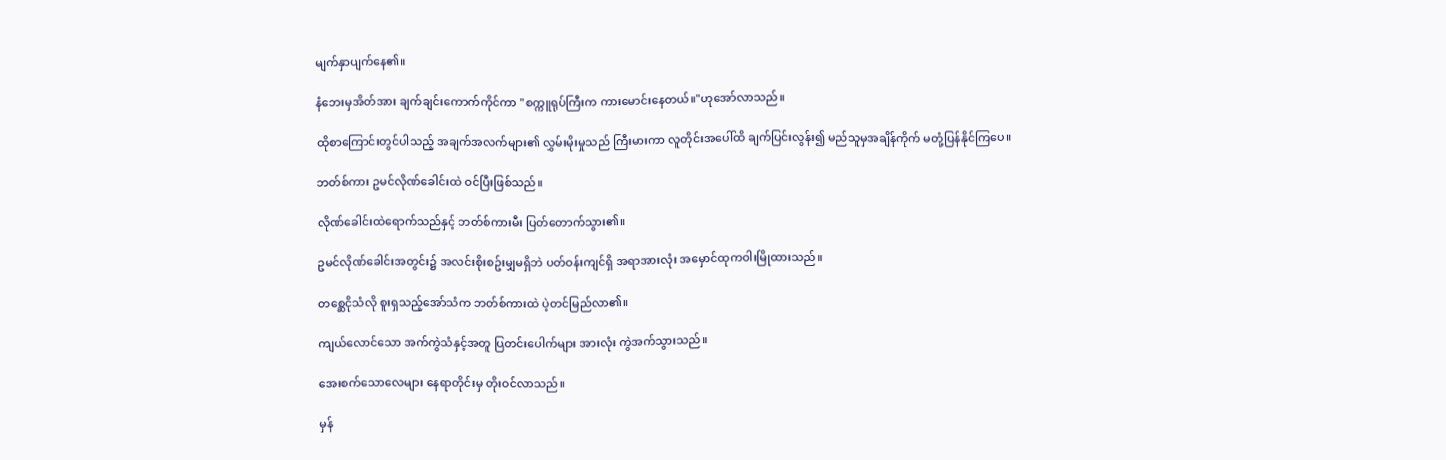မျက်နှာပျက်နေ၏။

နံဘေးမှအိတ်အား ချက်ချင်းကောက်ကိုင်ကာ "စက္ကူရုပ်ကြီးက ကားမောင်းနေတယ်။"ဟုအော်လာသည်။

ထိုစာကြောင်းတွင်ပါသည့် အချက်အလက်များ၏ လွှမ်းမိုးမှုသည် ကြီးမားကာ လူတိုင်းအပေါ်ထိ ချက်ပြင်းလွန်း၍ မည်သူမှအချိန်ကိုက် မတုံ့ပြန်နိုင်ကြပေ။

ဘတ်စ်ကား ဥမင်လိုဏ်ခေါင်းထဲ ဝင်ပြီးဖြစ်သည်။

လိုဏ်ခေါင်းထဲရောက်သည်နှင့် ဘတ်စ်ကားမီး ပြတ်တောက်သွား၏။

ဥမင်လိုဏ်ခေါင်းအတွင်း၌ အလင်းစိုးစဥ်းမျှမရှိဘဲ ပတ်ဝန်းကျင်ရှိ အရာအားလုံး အမှောင်ထုကဝါးမြိုထားသည်။

တစ္ဆေငိုသံလို စူးရှသည့်အော်သံက ဘတ်စ်ကားထဲ ပဲ့တင်မြည်လာ၏။

ကျယ်လောင်သော အက်ကွဲသံနှင့်အတူ ပြတင်းပေါက်များ အားလုံး ကွဲအက်သွားသည်။

အေးစက်သောလေများ နေရာတိုင်းမှ တိုးဝင်လာသည်။

မှန်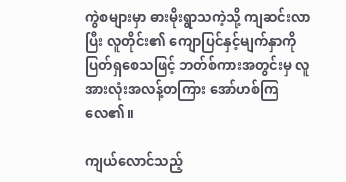ကွဲစများမှာ ဓားမိုးရွာသကဲ့သို့ ကျဆင်းလာပြီး လူတိုင်း၏ ကျောပြင်နှင့်မျက်နှာကို ပြတ်ရှစေသဖြင့် ဘတ်စ်ကားအတွင်းမှ လူအားလုံးအလန့်တကြား အော်ဟစ်ကြလေ၏။

ကျယ်လောင်သည့်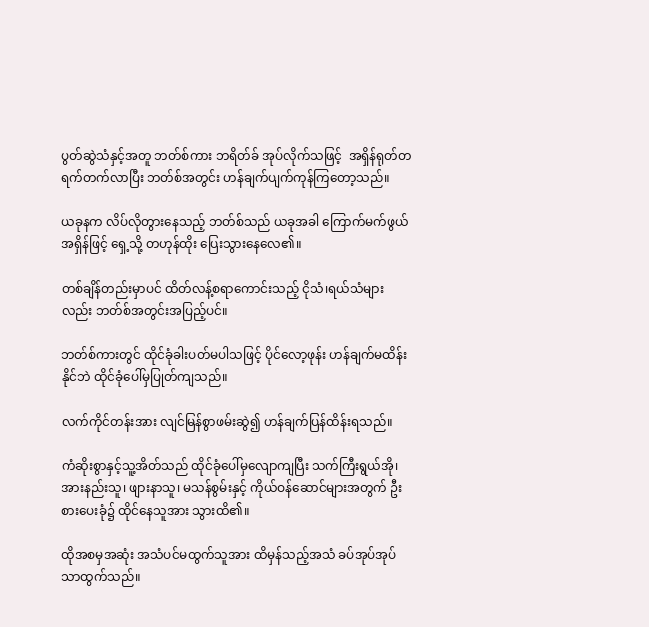ပွတ်ဆွဲသံနှင့်အတူ ဘတ်စ်ကား ဘရိတ်ခ် အုပ်လိုက်သဖြင့်  အရှိန်ရုတ်တရက်တက်လာပြီး ဘတ်စ်အတွင်း ဟန်ချက်ပျက်ကုန်ကြတော့သည်။

ယခုနက လိပ်လိုတွားနေသည့် ဘတ်စ်သည် ယခုအခါ ကြောက်မက်ဖွယ်အရှိန်ဖြင့် ရှေ့သို့ တဟုန်ထိုး ပြေးသွားနေလေ၏။

တစ်ချိန်တည်းမှာပင် ထိတ်လန့်စရာကောင်းသည့် ငိုသံ၊ရယ်သံများလည်း ဘတ်စ်အတွင်းအပြည့်ပင်။

ဘတ်စ်ကားတွင် ထိုင်ခုံခါးပတ်မပါသဖြင့် ပိုင်လော့ဖုန်း ဟန်ချက်မထိန်းနိုင်ဘဲ ထိုင်ခုံပေါ်မှပြုတ်ကျသည်။

လက်ကိုင်တန်းအား လျင်မြန်စွာဖမ်းဆွဲ၍ ဟန်ချက်ပြန်ထိန်းရသည်။

ကံဆိုးစွာနှင့်သူ့အိတ်သည် ထိုင်ခုံပေါ်မှလျောကျပြီး သက်ကြီးရွယ်အို၊ အားနည်းသူ၊ ဖျားနာသူ၊ မသန်စွမ်းနှင့် ကိုယ်ဝန်ဆောင်များအတွက် ဦးစားပေးခုံ၌ ထိုင်နေသူအား သွားထိ၏။

ထိုအစမှအဆုံး အသံပင်မထွက်သူအား ထိမှန်သည့်အသံ ခပ်အုပ်အုပ်သာထွက်သည်။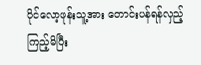ပိုင်လော့ဖုန်းသူ့အား တောင်းပန်ရန်လှည့်ကြည့်မိပြီး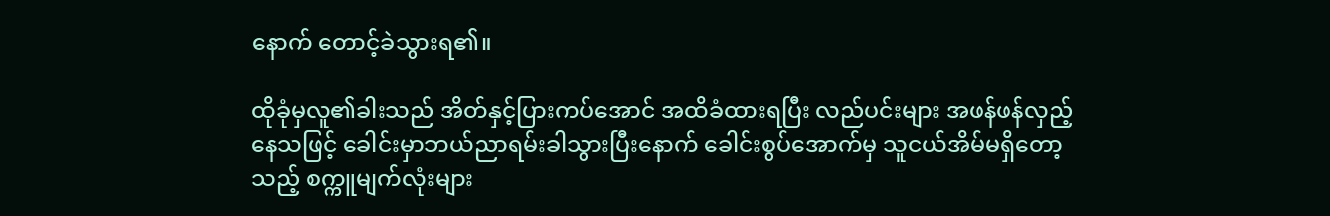နောက် တောင့်ခဲသွားရ၏။

ထိုခုံမှလူ၏ခါးသည် အိတ်နှင့်ပြားကပ်အောင် အထိခံထားရပြီး လည်ပင်းများ အဖန်ဖန်လှည့်နေသဖြင့် ခေါင်းမှာဘယ်ညာရမ်းခါသွားပြီးနောက် ခေါင်းစွပ်အောက်မှ သူငယ်အိမ်မရှိတော့သည့် စက္ကူမျက်လုံးများ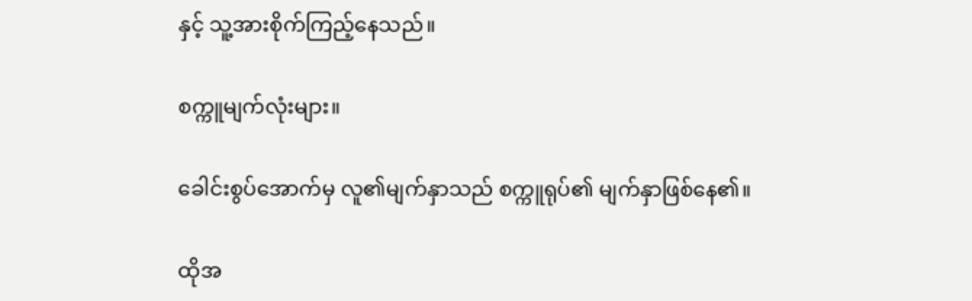နှင့် သူ့အားစိုက်ကြည့်နေသည်။

စက္ကူမျက်လုံးများ။

ခေါင်းစွပ်အောက်မှ လူ၏မျက်နှာသည် စက္ကူရုပ်၏ မျက်နှာဖြစ်နေ၏။

ထိုအ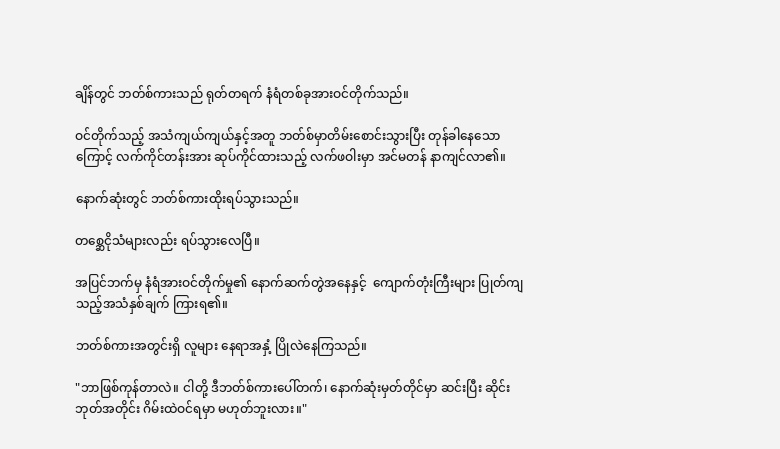ချိန်တွင် ဘတ်စ်ကားသည် ရုတ်တရက် နံရံတစ်ခုအားဝင်တိုက်သည်။

ဝင်တိုက်သည့် အသံကျယ်ကျယ်နှင့်အတူ ဘတ်စ်မှာတိမ်းစောင်းသွားပြီး တုန်ခါနေသောကြောင့် လက်ကိုင်တန်းအား ဆုပ်ကိုင်ထားသည့် လက်ဖဝါးမှာ အင်မတန် နာကျင်လာ၏။

နောက်ဆုံးတွင် ဘတ်စ်ကားထိုးရပ်သွားသည်။

တစ္ဆေငိုသံများလည်း ရပ်သွားလေပြီ။

အပြင်ဘက်မှ နံရံအားဝင်တိုက်မှု၏ နောက်ဆက်တွဲအနေနှင့်  ကျောက်တုံးကြီးများ ပြုတ်ကျသည့်အသံနှစ်ချက် ကြားရ၏။

ဘတ်စ်ကားအတွင်းရှိ လူများ နေရာအနှံ့ ပြိုလဲနေကြသည်။

"ဘာဖြစ်ကုန်တာလဲ။ ငါတို့ ဒီဘတ်စ်ကားပေါ်တက်၊ နောက်ဆုံးမှတ်တိုင်မှာ ဆင်းပြီး ဆိုင်းဘုတ်အတိုင်း ဂိမ်းထဲဝင်ရမှာ မဟုတ်ဘူးလား။"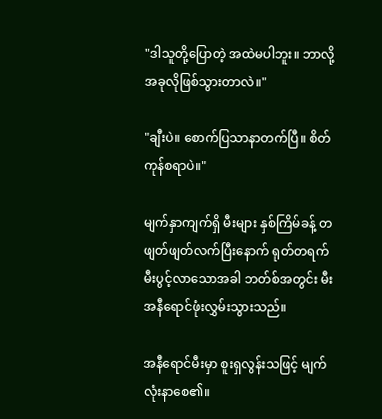"ဒါသူတို့ပြောတဲ့ အထဲမပါဘူး။ ဘာလို့အခုလိုဖြစ်သွားတာလဲ။"

"ချီးပဲ။ စောက်ပြသာနာတက်ပြီ။ စိတ်ကုန်စရာပဲ။"

မျက်နှာကျက်ရှိ မီးများ နှစ်ကြိမ်ခန့် တဖျတ်ဖျတ်လက်ပြီးနောက် ရုတ်တရက် မီးပွင့်လာသောအခါ ဘတ်စ်အတွင်း မီးအနီရောင်ဖုံးလွှမ်းသွားသည်။

အနီရောင်မီးမှာ စူးရှလွန်းသဖြင့် မျက်လုံးနာစေ၏။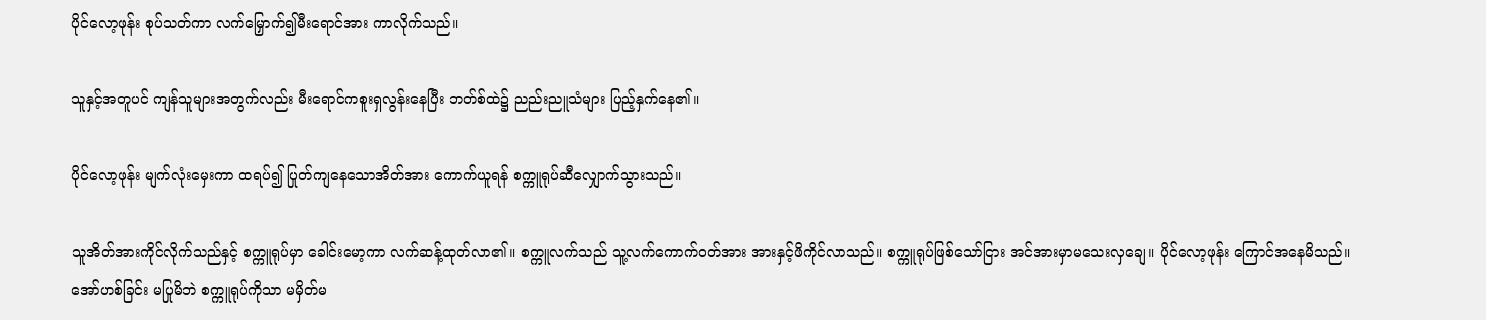ပိုင်လော့ဖုန်း စုပ်သတ်ကာ လက်မြှောက်၍မီးရောင်အား ကာလိုက်သည်။

သူနှင့်အတူပင် ကျန်သူများအတွက်လည်း မီးရောင်ကစူးရှလွန်းနေပြီး ဘတ်စ်ထဲ၌ ညည်းညူသံများ ပြည့်နှက်နေ၏။

ပိုင်လော့ဖုန်း မျက်လုံးမှေးကာ ထရပ်၍ ပြုတ်ကျနေသောအိတ်အား ကောက်ယူရန် စက္ကူရုပ်ဆီလျှောက်သွားသည်။

သူအိတ်အားကိုင်လိုက်သည်နှင့် စက္ကူရုပ်မှာ ခေါင်းမော့ကာ လက်ဆန့်ထုတ်လာ၏။ စက္ကူလက်သည် သူ့လက်ကောက်ဝတ်အား အားနှင့်ဖိကိုင်လာသည်။ စက္ကူရုပ်ဖြစ်သော်ငြား အင်အားမှာမသေးလှချေ။ ပိုင်လော့ဖုန်း ကြောင်အနေမိသည်။ အော်ဟစ်ခြင်း မပြုမိဘဲ စက္ကူရုပ်ကိုသာ မမှိတ်မ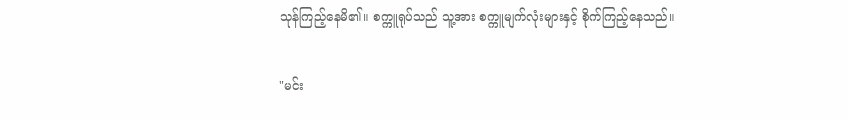သုန်ကြည့်နေမိ၏။ စက္ကူရုပ်သည် သူ့အား စက္ကူမျက်လုံးများနှင့် စိုက်ကြည့်နေသည်။

"မင်း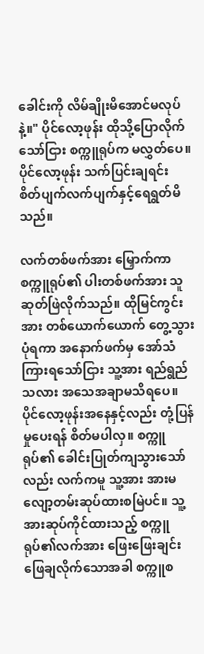ခေါင်းကို လိမ်ချိုးမိအောင်မလုပ်နဲ့။" ပိုင်လော့ဖုန်း ထိုသို့ပြောလိုက်သော်ငြား စက္ကူရုပ်က မလွှတ်ပေ။ ပိုင်လော့ဖုန်း သက်ပြင်းချရင်း စိတ်ပျက်လက်ပျက်နှင့်ရေရွတ်မိသည်။

လက်တစ်ဖက်အား မြှောက်ကာ စက္ကူရုပ်၏ ပါးတစ်ဖက်အား သူဆုတ်ဖြဲလိုက်သည်။ ထိုမြင်ကွင်းအား တစ်ယောက်ယောက် တွေ့သွားပုံရကာ အနောက်ဖက်မှ အော်သံကြားရသော်ငြား သူ့အား ရည်ရွည်သလား အသေအချာမသိရပေ။ ပိုင်လော့ဖုန်းအနေနှင့်လည်း တုံ့ပြန်မှုပေးရန် စိတ်မပါလှ။ စက္ကူရုပ်၏ ခေါင်းပြုတ်ကျသွားသော်လည်း လက်ကမူ သူ့အား အားမလျော့တမ်းဆုပ်ထားစမြဲပင်။ သူ့အားဆုပ်ကိုင်ထားသည့် စက္ကူရုပ်၏လက်အား ဖြေးဖြေးချင်းဖြေချလိုက်သောအခါ စက္ကူစ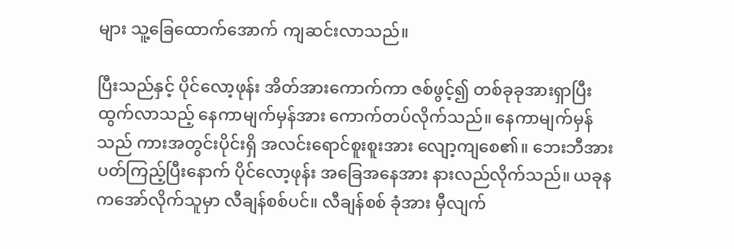များ သူ့ခြေထောက်အောက် ကျဆင်းလာသည်။

ပြီးသည်နှင့် ပိုင်လော့ဖုန်း အိတ်အားကောက်ကာ ဇစ်ဖွင့်၍ တစ်ခုခုအားရှာပြီး ထွက်လာသည့် နေကာမျက်မှန်အား ကောက်တပ်လိုက်သည်။ နေကာမျက်မှန်သည် ကားအတွင်းပိုင်းရှိ အလင်းရောင်စူးစူးအား လျော့ကျစေ၏။ ဘေးဘီအားပတ်ကြည့်ပြီးနောက် ပိုင်လော့ဖုန်း အခြေအနေအား နားလည်လိုက်သည်။ ယခုနကအော်လိုက်သူမှာ လီချန်စစ်ပင်။ လီချန်စစ် ခုံအား မှီလျက်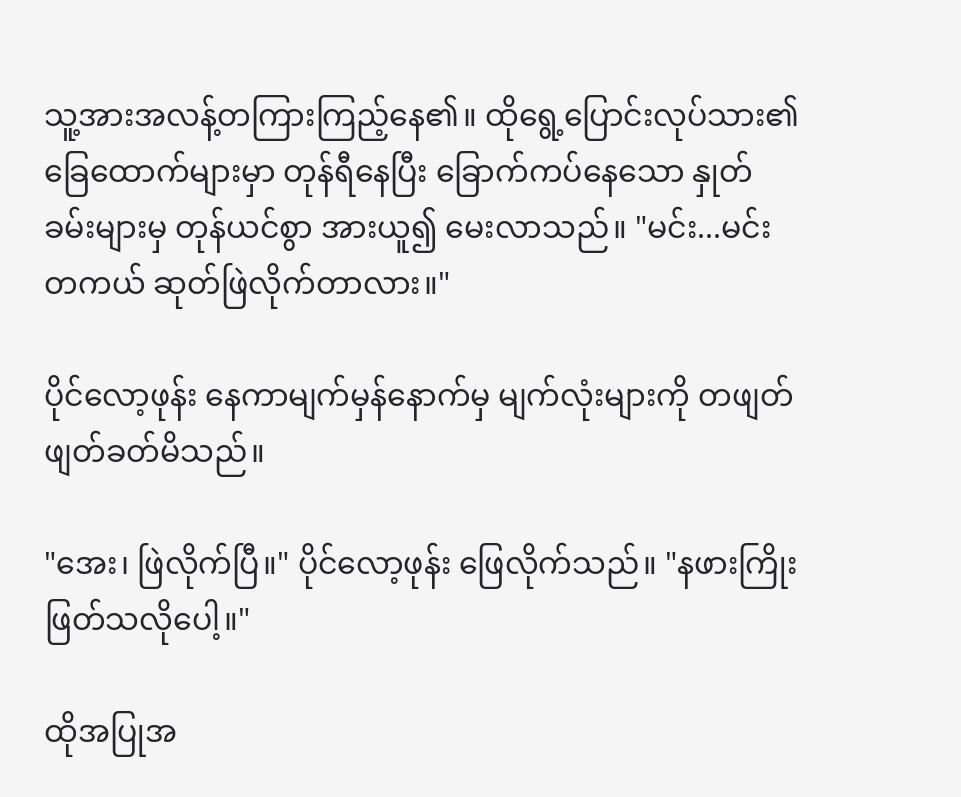သူ့အားအလန့်တကြားကြည့်နေ၏။ ထိုရွေ့ပြောင်းလုပ်သား၏ ခြေထောက်များမှာ တုန်ရီနေပြီး ခြောက်ကပ်နေသော နှုတ်ခမ်းများမှ တုန်ယင်စွာ အားယူ၍ မေးလာသည်။ "မင်း...မင်းတကယ် ဆုတ်ဖြဲလိုက်တာလား။"

ပိုင်လော့ဖုန်း နေကာမျက်မှန်နောက်မှ မျက်လုံးများကို တဖျတ်ဖျတ်ခတ်မိသည်။

"အေး၊ ဖြဲလိုက်ပြီ။" ပိုင်လော့ဖုန်း ဖြေလိုက်သည်။ "နဖားကြိုးဖြတ်သလိုပေါ့။"

ထိုအပြုအ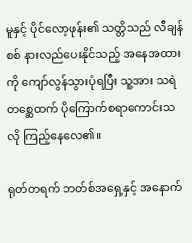မူနှင့် ပိုင်လော့ဖုန်း၏ သတ္တိသည် လီချန်စစ် နားလည်ပေးနိုင်သည့် အနေအထားကို ကျော်လွန်သွားပုံရပြီး သူ့အား သရဲတစ္ဆေထက် ပိုကြောက်စရာကောင်းသလို ကြည့်နေလေ၏။

ရုတ်တရက် ဘတ်စ်အရှေ့နှင့် အနောက်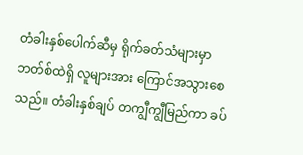တံခါးနှစ်ပေါက်ဆီမှ ရိုက်ခတ်သံများမှာ ဘတ်စ်ထဲရှိ လူများအား ကြောင်အသွားစေသည်။ တံခါးနှစ်ချပ် တကျွီကျွီမြည်ကာ ခပ်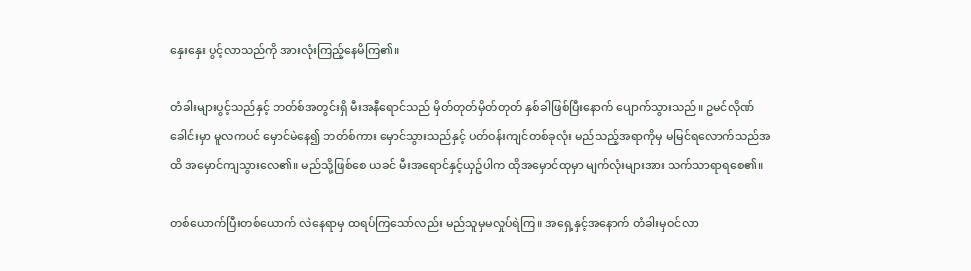နှေးနှေး ပွင့်လာသည်ကို အားလုံးကြည့်နေမိကြ၏။

တံခါးများပွင့်သည်နှင့် ဘတ်စ်အတွင်းရှိ မီးအနီရောင်သည် မှိတ်တုတ်မှိတ်တုတ် နှစ်ခါဖြစ်ပြီးနောက် ပျောက်သွားသည်။ ဥမင်လိုဏ်ခေါင်းမှာ မူလကပင် မှောင်မဲနေ၍ ဘတ်စ်ကား မှောင်သွားသည်နှင့် ပတ်ဝန်းကျင်တစ်ခုလုံး မည်သည့်အရာကိုမှ မမြင်ရလောက်သည်အထိ အမှောင်ကျသွားလေ၏။ မည်သို့ဖြစ်စေ ယခင် မီးအရောင်နှင့်ယှဥ်ပါက ထိုအမှောင်ထုမှာ မျက်လုံးများအား သက်သာရာရစေ၏။

တစ်ယောက်ပြီးတစ်ယောက် လဲနေရာမှ ထရပ်ကြသော်လည်း မည်သူမှမလှုပ်ရဲကြ။ အရှေ့နှင့်အနောက် တံခါးမှဝင်လာ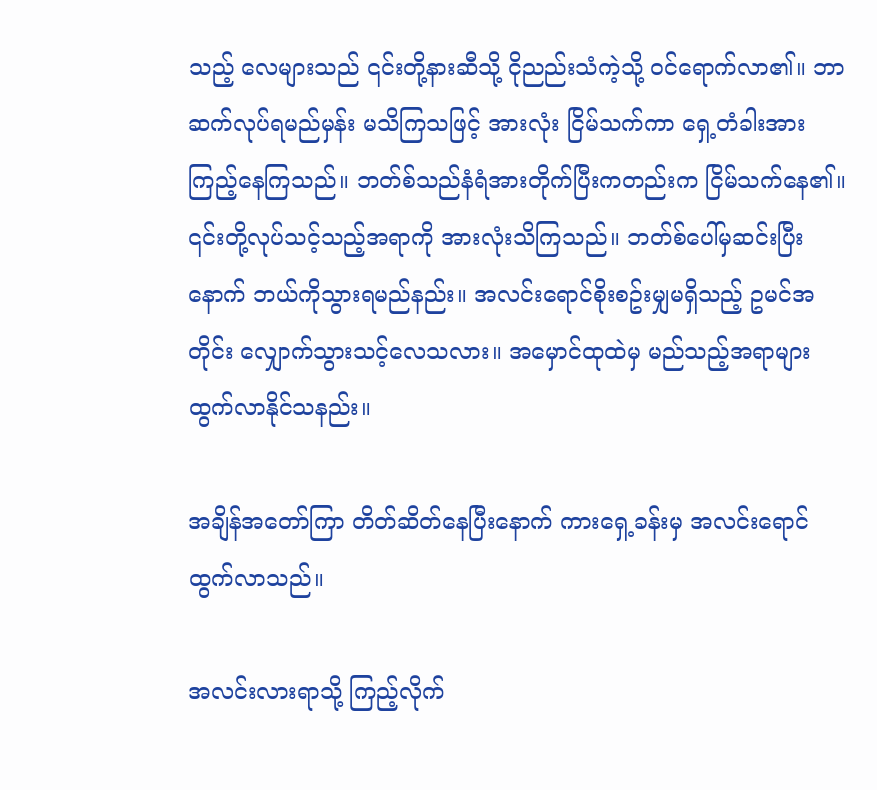သည့် လေများသည် ၎င်းတို့နားဆီသို့ ငိုညည်းသံကဲ့သို့ ဝင်ရောက်လာ၏။ ဘာဆက်လုပ်ရမည်မှန်း မသိကြသဖြင့် အားလုံး ငြိမ်သက်ကာ ရှေ့တံခါးအား ကြည့်နေကြသည်။ ဘတ်စ်သည်နံရံအားတိုက်ပြီးကတည်းက ငြိမ်သက်နေ၏။ ၎င်းတို့လုပ်သင့်သည့်အရာကို အားလုံးသိကြသည်။ ဘတ်စ်ပေါ်မှဆင်းပြီးနောက် ဘယ်ကိုသွားရမည်နည်း။ အလင်းရောင်စိုးစဥ်းမျှမရှိသည့် ဥမင်အတိုင်း လျှောက်သွားသင့်လေသလား။ အမှောင်ထုထဲမှ မည်သည့်အရာများ ထွက်လာနိုင်သနည်း။

အချိန်အတော်ကြာ တိတ်ဆိတ်နေပြီးနောက် ကားရှေ့ခန်းမှ အလင်းရောင်ထွက်လာသည်။

အလင်းလားရာသို့ ကြည့်လိုက်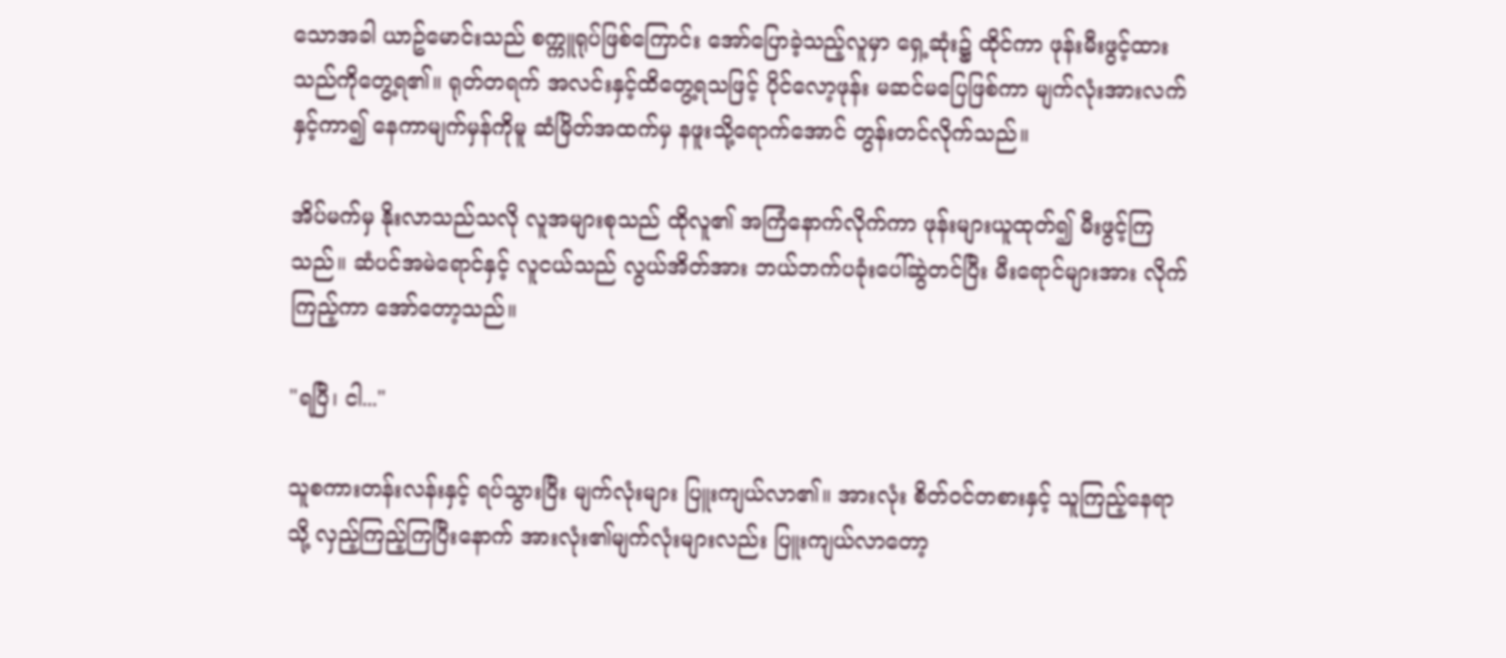သောအခါ ယာဥ်မောင်းသည် စက္ကူရုပ်ဖြစ်ကြောင်း အော်ပြောခဲ့သည့်လူမှာ ရှေ့ဆုံး၌ ထိုင်ကာ ဖုန်းမီးဖွင့်ထားသည်ကိုတွေ့ရ၏။ ရုတ်တရက် အလင်းနှင့်ထိတွေ့ရသဖြင့် ပိုင်လော့ဖုန်း မဆင်မပြေဖြစ်ကာ မျက်လုံးအားလက်နှင့်ကာ၍ နေကာမျက်မှန်ကိုမူ ဆံမြိတ်အထက်မှ နဖူးသို့ရောက်အောင် တွန်းတင်လိုက်သည်။

အိပ်မက်မှ နိုးလာသည်သလို လူအများစုသည် ထိုလူ၏ အကြံနောက်လိုက်ကာ ဖုန်းများယူထုတ်၍ မီးဖွင့်ကြသည်။ ဆံပင်အမဲရောင်နှင့် လူငယ်သည် လွယ်အိတ်အား ဘယ်ဘက်ပခုံးပေါ်ဆွဲတင်ပြီး မီးရောင်များအား လိုက်ကြည့်ကာ အော်တော့သည်။

"ရပြီ၊ ငါ..."

သူစကားတန်းလန်းနှင့် ရပ်သွားပြီး မျက်လုံးများ ပြူးကျယ်လာ၏။ အားလုံး စိတ်ဝင်တစားနှင့် သူကြည့်နေရာသို့ လှည့်ကြည့်ကြပြီးနောက် အားလုံး၏မျက်လုံးများလည်း ပြူးကျယ်လာတော့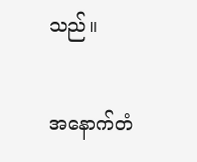သည်။

အနောက်တံ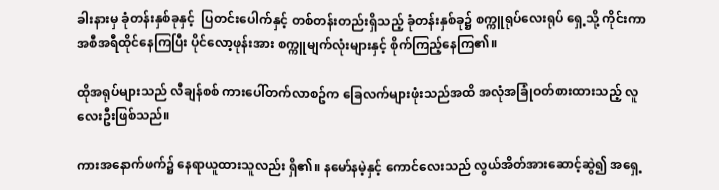ခါးနားမှ ခုံတန်းနှစ်ခုနှင့်  ပြတင်းပေါက်နှင့် တစ်တန်းတည်းရှိသည့် ခုံတန်းနှစ်ခု၌ စက္ကူရုပ်လေးရုပ် ရှေ့သို့ ကိုင်းကာ အစီအရီထိုင်နေကြပြီး ပိုင်လော့ဖုန်းအား စက္ကူမျက်လုံးများနှင့် စိုက်ကြည့်နေကြ၏။

ထိုအရုပ်များသည် လီချန်စစ် ကားပေါ်တက်လာစဥ်က ခြေလက်များဖုံးသည်အထိ အလုံအခြုံဝတ်စားထားသည့် လူလေးဦးဖြစ်သည်။

ကားအနောက်ဖက်၌ နေရာယူထားသူလည်း ရှိ၏။ နမော်နမဲ့နှင့် ကောင်လေးသည် လွယ်အိတ်အားဆောင့်ဆွဲ၍ အရှေ့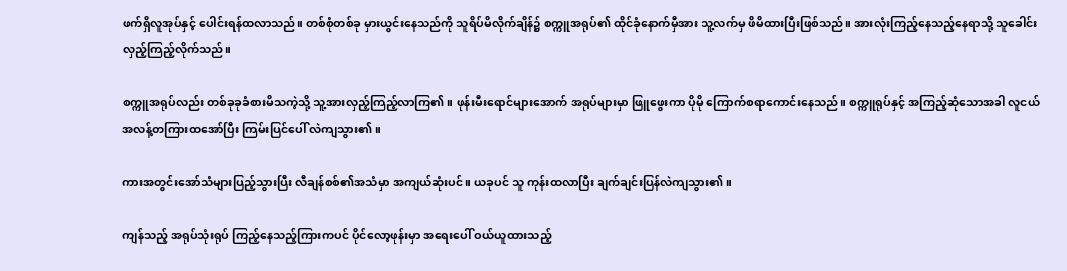ဖက်ရှိလူအုပ်နှင့် ပေါင်းရန်ထလာသည်။ တစ်စုံတစ်ခု မှားယွင်းနေသည်ကို သူရိပ်မိလိုက်ချိန်၌ စက္ကူအရုပ်၏ ထိုင်ခုံနောက်မှီအား သူ့လက်မှ ဖိမိထားပြီးဖြစ်သည်။ အားလုံးကြည့်နေသည့်နေရာသို့ သူခေါင်းလှည့်ကြည့်လိုက်သည်။

စက္ကူအရုပ်လည်း တစ်ခုခုခံစားမိသကဲ့သို့ သူ့အားလှည့်ကြည့်လာကြ၏။ ဖုန်းမီးရောင်များအောက် အရုပ်များမှာ ဖြူဖွေးကာ ပိုမို ကြောက်စရာကောင်းနေသည်။ စက္ကူရုပ်နှင့် အကြည့်ဆုံသောအခါ လူငယ် အလန့်တကြားထအော်ပြီး ကြမ်းပြင်ပေါ် လဲကျသွား၏။

ကားအတွင်းအော်သံများပြည့်သွားပြီး လီချန်စစ်၏အသံမှာ အကျယ်ဆုံးပင်။ ယခုပင် သူ ကုန်းထလာပြီး ချက်ချင်းပြန်လဲကျသွား၏။

ကျန်သည့် အရုပ်သုံးရုပ် ကြည့်နေသည့်ကြားကပင် ပိုင်လော့ဖုန်းမှာ အရေးပေါ် ဝယ်ယူထားသည့်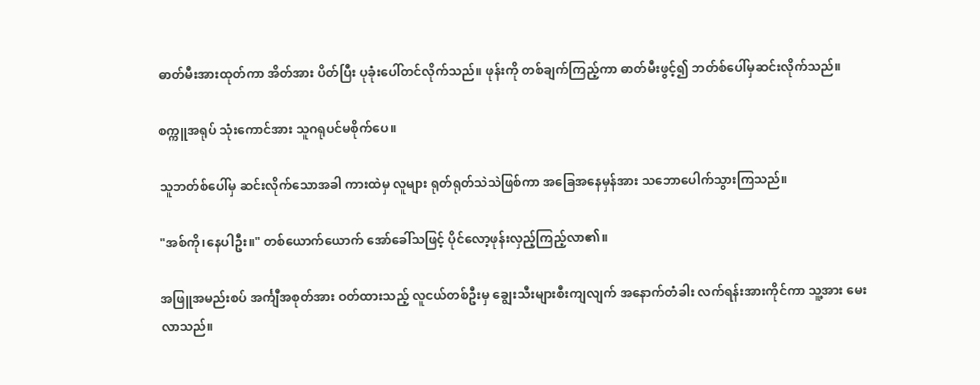ဓာတ်မီးအားထုတ်ကာ အိတ်အား ပိတ်ပြီး ပုခုံးပေါ်တင်လိုက်သည်။ ဖုန်းကို တစ်ချက်ကြည့်ကာ ဓာတ်မီးဖွင့်၍ ဘတ်စ်ပေါ်မှဆင်းလိုက်သည်။

စက္ကူအရုပ် သုံးကောင်အား သူဂရုပင်မစိုက်ပေ။

သူဘတ်စ်ပေါ်မှ ဆင်းလိုက်သောအခါ ကားထဲမှ လူများ ရုတ်ရုတ်သဲသဲဖြစ်ကာ အခြေအနေမှန်အား သဘောပေါက်သွားကြသည်။

"အစ်ကို၊နေပါဦး။" တစ်ယောက်ယောက် အော်ခေါ်သဖြင့် ပိုင်လော့ဖုန်းလှည့်ကြည့်လာ၏။

အဖြူအမည်းစပ် အင်္ကျီအစုတ်အား ဝတ်ထားသည့် လူငယ်တစ်ဦးမှ ချွေးသီးများစီးကျလျက် အနောက်တံခါး လက်ရန်းအားကိုင်ကာ သူ့အား မေးလာသည်။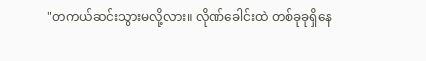"တကယ်ဆင်းသွားမလို့လား။ လိုဏ်ခေါင်းထဲ တစ်ခုခုရှိနေ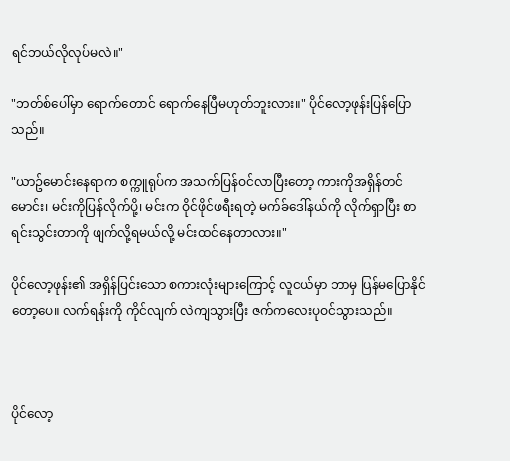ရင်ဘယ်လိုလုပ်မလဲ။"

"ဘတ်စ်ပေါ်မှာ ရောက်တောင် ရောက်နေပြီမဟုတ်ဘူးလား။" ပိုင်လော့ဖုန်းပြန်ပြောသည်။

"ယာဥ်မောင်းနေရာက စက္ကူရုပ်က အသက်ပြန်ဝင်လာပြီးတော့ ကားကိုအရှိန်တင်မောင်း၊ မင်းကိုပြန်လိုက်ပို့၊ မင်းက ဝိုင်ဖိုင်ဖရီးရတဲ့ မက်ခ်ဒေါ်နယ်ကို လိုက်ရှာပြီး စာရင်းသွင်းတာကို ဖျက်လို့ရမယ်လို့ မင်းထင်နေတာလား။"

ပိုင်လော့ဖုန်း၏ အရှိန်ပြင်းသော စကားလုံးများကြောင့် လူငယ်မှာ ဘာမှ ပြန်မပြောနိုင်တော့ပေ။ လက်ရန်းကို ကိုင်လျက် လဲကျသွားပြီး ဇက်ကလေးပုဝင်သွားသည်။



ပိုင်လော့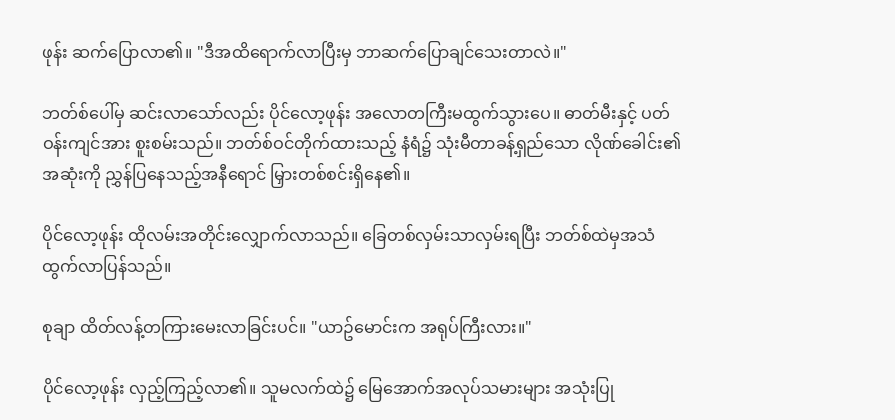ဖုန်း ဆက်ပြောလာ၏။ "ဒီအထိရောက်လာပြီးမှ ဘာဆက်ပြောချင်သေးတာလဲ။"

ဘတ်စ်ပေါ်မှ ဆင်းလာသော်လည်း ပိုင်လော့ဖုန်း အလောတကြီးမထွက်သွားပေ။ ဓာတ်မီးနှင့် ပတ်ဝန်းကျင်အား စူးစမ်းသည်။ ဘတ်စ်ဝင်တိုက်ထားသည့် နံရံ၌ သုံးမီတာခန့်ရှည်သော လိုဏ်ခေါင်း၏အဆုံးကို ညွှန်ပြနေသည့်အနီရောင် မြှားတစ်စင်းရှိနေ၏။

ပိုင်လော့ဖုန်း ထိုလမ်းအတိုင်းလျှောက်လာသည်။ ခြေတစ်လှမ်းသာလှမ်းရပြီး ဘတ်စ်ထဲမှအသံထွက်လာပြန်သည်။

စုချာ ထိတ်လန့်တကြားမေးလာခြင်းပင်။ "ယာဥ်မောင်းက အရုပ်ကြီးလား။"

ပိုင်လော့ဖုန်း လှည့်ကြည့်လာ၏။ သူမလက်ထဲ၌ မြေအောက်အလုပ်သမားများ အသုံးပြု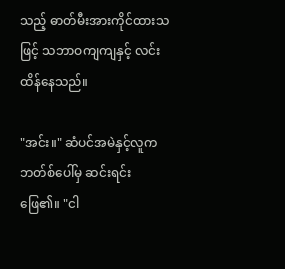သည့် ဓာတ်မီးအားကိုင်ထားသဖြင့် သဘာဝကျကျနှင့် လင်းထိန်နေသည်။

"အင်း။" ဆံပင်အမဲနှင့်လူက ဘတ်စ်ပေါ်မှ ဆင်းရင်း ဖြေ၏။ "ငါ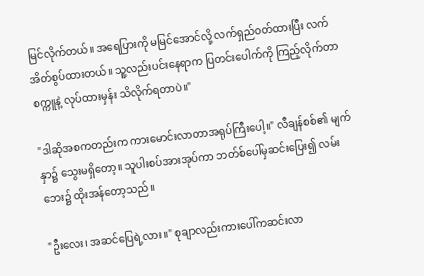မြင်လိုက်တယ်။ အရေပြားကို မမြင်အောင်လို့ လက်ရှည်ဝတ်ထားပြီး လက်အိတ်စွပ်ထားတယ်။ သူ့လည်းပင်းနေရာက ပြတင်းပေါက်ကို ကြည့်လိုက်တာ စက္ကူနဲ့ လုပ်ထားမှန်း သိလိုက်ရတာပဲ။"

"ဒါဆိုအစကတည်းက ကားမောင်းလာတာအရုပ်ကြီးပေါ့။" လီချန်စစ်၏ မျက်နှာ၌ သွေးမရှိတော့။ သူပါးစပ်အားအုပ်ကာ ဘတ်စ်ပေါ်မှဆင်းပြေး၍ လမ်းဘေး၌ ထိုးအန်တော့သည်။

"ဦးလေး၊ အဆင်ပြေရဲ့လား။" စုချာလည်းကားပေါ်ကဆင်းလာ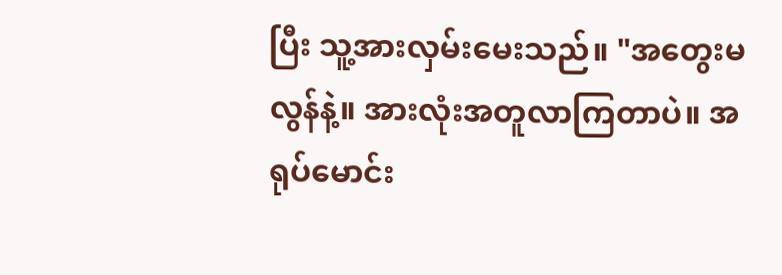ပြီး သူ့အားလှမ်းမေးသည်။ "အတွေးမလွန်နဲ့။ အားလုံးအတူလာကြတာပဲ။ အရုပ်မောင်း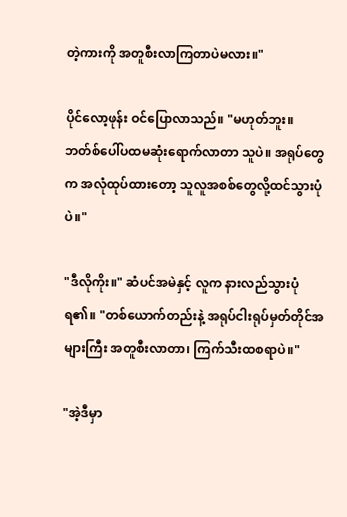တဲ့ကားကို အတူစီးလာကြတာပဲမလား။"

ပိုင်လော့ဖုန်း ဝင်ပြောလာသည်။ "မဟုတ်ဘူး။ ဘတ်စ်ပေါ်ပထမဆုံးရောက်လာတာ သူပဲ။ အရုပ်တွေက အလုံထုပ်ထားတော့ သူလူအစစ်တွေလို့ထင်သွားပုံပဲ။"

"ဒီလိုကိုး။" ဆံပင်အမဲနှင့် လူက နားလည်သွားပုံရ၏။ "တစ်ယောက်တည်းနဲ့ အရုပ်ငါးရုပ်မှတ်တိုင်အများကြီး အတူစီးလာတာ၊ ကြက်သီးထစရာပဲ။"

"အဲ့ဒီမှာ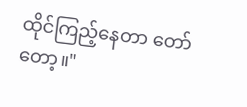ထိုင်ကြည့်နေတာ တော်တော့။"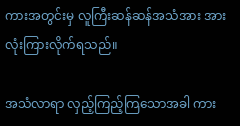ကားအတွင်းမှ လူကြီးဆန်ဆန်အသံအား အားလုံးကြားလိုက်ရသည်။

အသံလာရာ လှည့်ကြည့်ကြသောအခါ ကား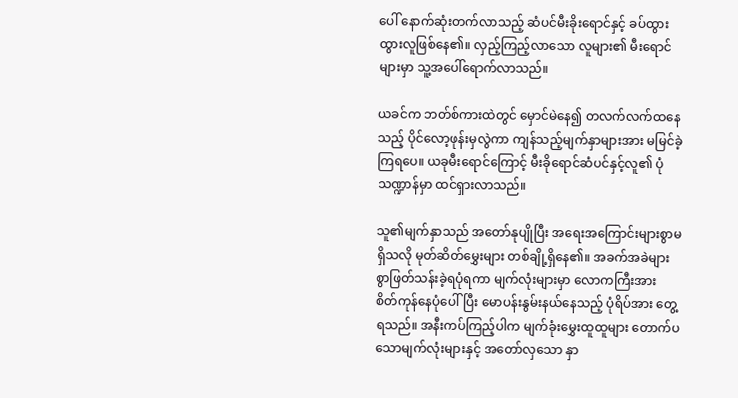ပေါ် နောက်ဆုံးတက်လာသည့် ဆံပင်မီးခိုးရောင်နှင့် ခပ်ထွားထွားလူဖြစ်နေ၏။ လှည့်ကြည့်လာသော လူများ၏ မီးရောင်များမှာ သူ့အပေါ်ရောက်လာသည်။

ယခင်က ဘတ်စ်ကားထဲတွင် မှောင်မဲနေ၍ တလက်လက်ထနေသည့် ပိုင်လော့ဖုန်းမှလွဲကာ ကျန်သည့်မျက်နှာများအား မမြင်ခဲ့ကြရပေ။ ယခုမီးရောင်ကြောင့် မီးခိုရောင်ဆံပင်နှင့်လူ၏ ပုံသဏ္ဍာန်မှာ ထင်ရှားလာသည်။

သူ၏မျက်နှာသည် အတော်နုပျိုပြီး အရေးအကြောင်းများစွာမရှိသလို မုတ်ဆိတ်မွှေးများ တစ်ချို့ရှိနေ၏။ အခက်အခဲများစွာဖြတ်သန်းခဲ့ရပုံရကာ မျက်လုံးများမှာ လောကကြီးအား စိတ်ကုန်နေပုံပေါ်ပြီး မောပန်းနွမ်းနယ်နေသည့် ပုံရိပ်အား တွေ့ရသည်။ အနီးကပ်ကြည့်ပါက မျက်ခုံးမွှေးထူထူများ တောက်ပသောမျက်လုံးများနှင့် အတော်လှသော နှာ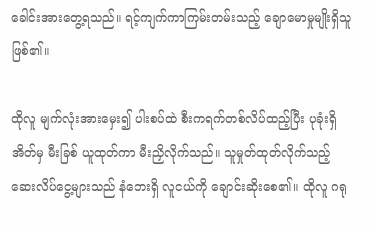ခေါင်းအားတွေ့ရသည်။ ရင့်ကျက်ကာကြမ်းတမ်းသည့် ချောမောမှုမျိုးရှိသူဖြစ်၏။

ထိုလူ မျက်လုံးအားမှေး၍ ပါးစပ်ထဲ စီးကရက်တစ်လိပ်ထည့်ပြီး ပုခုံးရှိ အိတ်မှ မီးခြစ် ယူထုတ်ကာ မီးညှိလိုက်သည်။ သူမှုတ်ထုတ်လိုက်သည့် ဆေးလိပ်ငွေ့များသည် နံဘေးရှိ လူငယ်ကို ချောင်းဆိုးစေ၏။ ထိုလူ ဂရု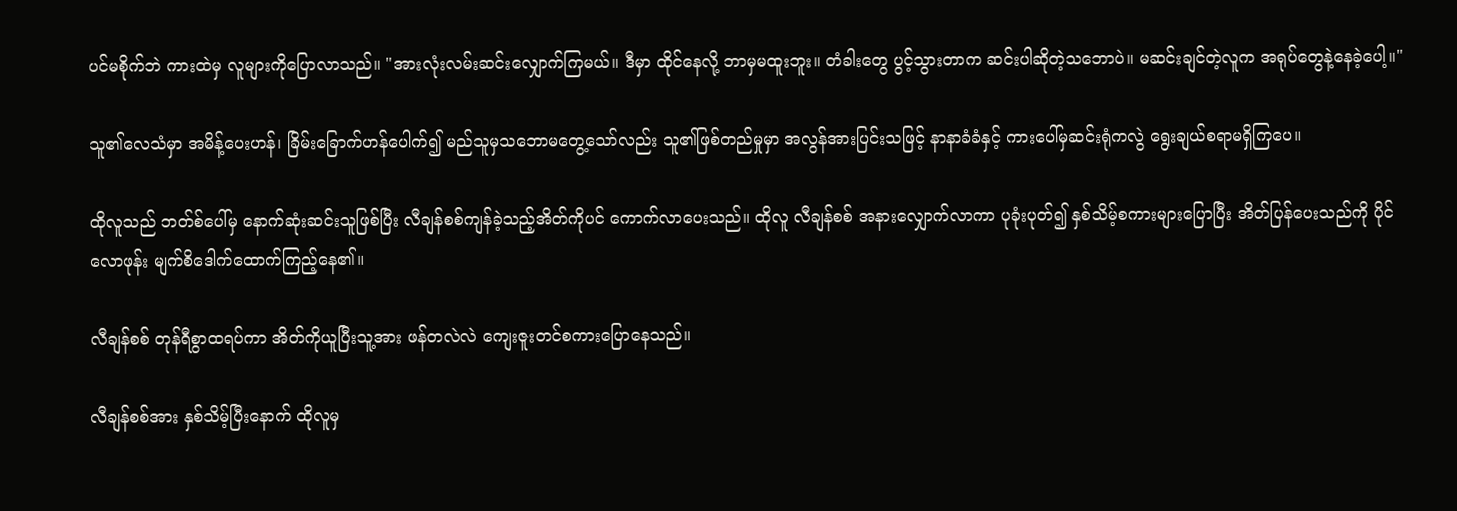ပင်မစိုက်ဘဲ ကားထဲမှ လူများကိုပြောလာသည်။ "အားလုံးလမ်းဆင်းလျှောက်ကြမယ်။ ဒီမှာ ထိုင်နေလို့ ဘာမှမထူးဘူး။ တံခါးတွေ ပွင့်သွားတာက ဆင်းပါဆိုတဲ့သဘောပဲ။ မဆင်းချင်တဲ့လူက အရုပ်တွေနဲ့နေခဲ့ပေါ့။"

သူ၏လေသံမှာ အမိန့်ပေးဟန်၊ ခြိမ်းခြောက်ဟန်ပေါက်၍ မည်သူမှသဘောမတွေ့သော်လည်း သူ၏ဖြစ်တည်မှုမှာ အလွန်အားပြင်းသဖြင့် နာနာခံခံနှင့် ကားပေါ်မှဆင်းရုံကလွဲ ရွေးချယ်စရာမရှိကြပေ။

ထိုလူသည် ဘတ်စ်ပေါ်မှ နောက်ဆုံးဆင်းသူဖြစ်ပြီး လီချန်စစ်ကျန်ခဲ့သည့်အိတ်ကိုပင် ကောက်လာပေးသည်။ ထိုလူ လီချန်စစ် အနားလျှောက်လာကာ ပုခုံးပုတ်၍ နှစ်သိမ့်စကားများပြောပြီး အိတ်ပြန်ပေးသည်ကို ပိုင်လောဖုန်း မျက်စိဒေါက်ထောက်ကြည့်နေ၏။

လီချန်စစ် တုန်ရီစွာထရပ်ကာ အိတ်ကိုယူပြီးသူ့အား ဖန်တလဲလဲ ကျေးဇူးတင်စကားပြောနေသည်။

လီချန်စစ်အား နှစ်သိမ့်ပြီးနောက် ထိုလူမှ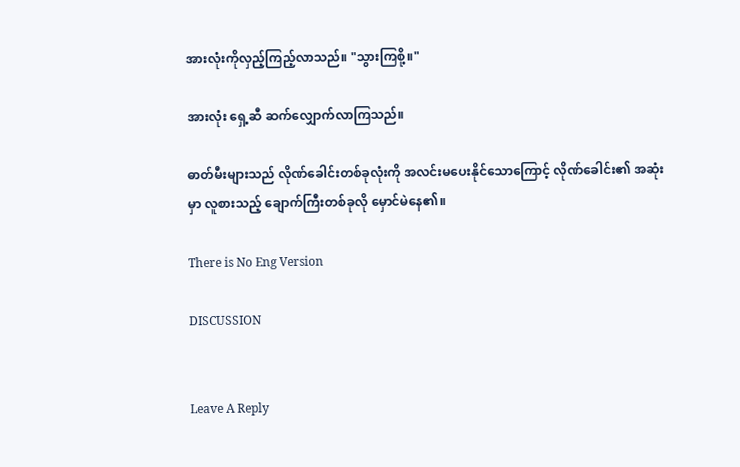အားလုံးကိုလှည့်ကြည့်လာသည်။ "သွားကြစို့။"

အားလုံး ရှေ့ဆီ ဆက်လျှောက်လာကြသည်။

ဓာတ်မီးများသည် လိုဏ်ခေါင်းတစ်ခုလုံးကို အလင်းမပေးနိုင်သောကြောင့် လိုဏ်ခေါင်း၏ အဆုံးမှာ လူစားသည့် ချောက်ကြီးတစ်ခုလို မှောင်မဲနေ၏။

There is No Eng Version

DISCUSSION


Leave A Reply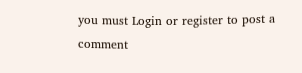you must Login or register to post a comment